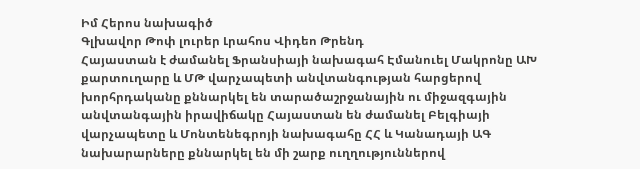Իմ Հերոս նախագիծ
Գլխավոր Թոփ լուրեր Լրահոս Վիդեո Թրենդ
Հայաստան է ժամանել Ֆրանսիայի նախագահ Էմանուել Մակրոնը ԱԽ քարտուղարը և ՄԹ վարչապետի անվտանգության հարցերով խորհրդականը քննարկել են տարածաշրջանային ու միջազգային անվտանգային իրավիճակը Հայաստան են ժամանել Բելգիայի վարչապետը և Մոնտենեգրոյի նախագահը ՀՀ և Կանադայի ԱԳ նախարարները քննարկել են մի շարք ուղղություններով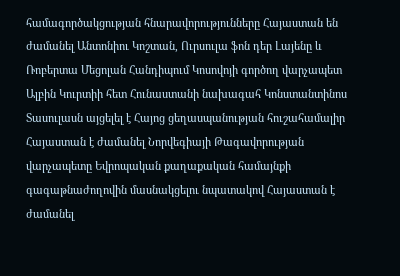համագործակցության հնարավորությունները Հայաստան են ժամանել Անտոնիու Կոշտան, Ուրսուլա ֆոն դեր Լայենը և Ռոբերտա Մեցոլան Հանդիպում Կոսովոյի գործող վարչապետ Ալբին Կուրտիի հետ Հունաստանի նախագահ Կոնստանտինոս Տասուլասն այցելել է Հայոց ցեղասպանության հուշահամալիր Հայաստան է ժամանել Նորվեգիայի Թագավորության վարչապետը Եվրոպական քաղաքական համայնքի գագաթնաժողովին մասնակցելու նպատակով Հայաստան է ժամանել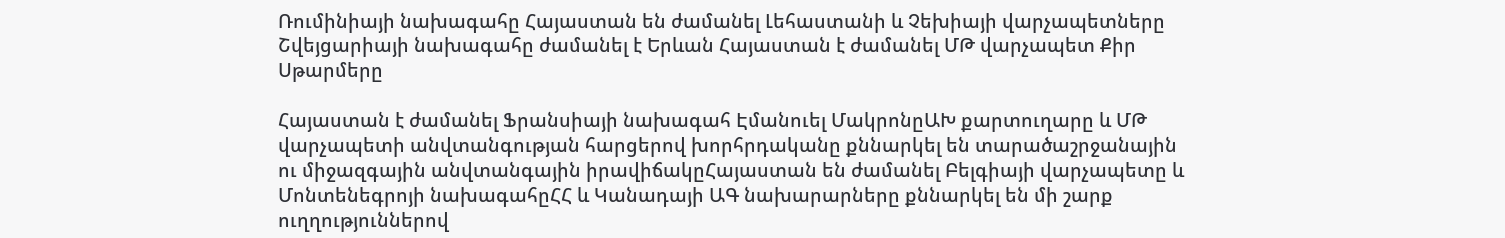Ռումինիայի նախագահը Հայաստան են ժամանել Լեհաստանի և Չեխիայի վարչապետները Շվեյցարիայի նախագահը ժամանել է Երևան Հայաստան է ժամանել ՄԹ վարչապետ Քիր Սթարմերը

Հայաստան է ժամանել Ֆրանսիայի նախագահ Էմանուել ՄակրոնըԱԽ քարտուղարը և ՄԹ վարչապետի անվտանգության հարցերով խորհրդականը քննարկել են տարածաշրջանային ու միջազգային անվտանգային իրավիճակըՀայաստան են ժամանել Բելգիայի վարչապետը և Մոնտենեգրոյի նախագահըՀՀ և Կանադայի ԱԳ նախարարները քննարկել են մի շարք ուղղություններով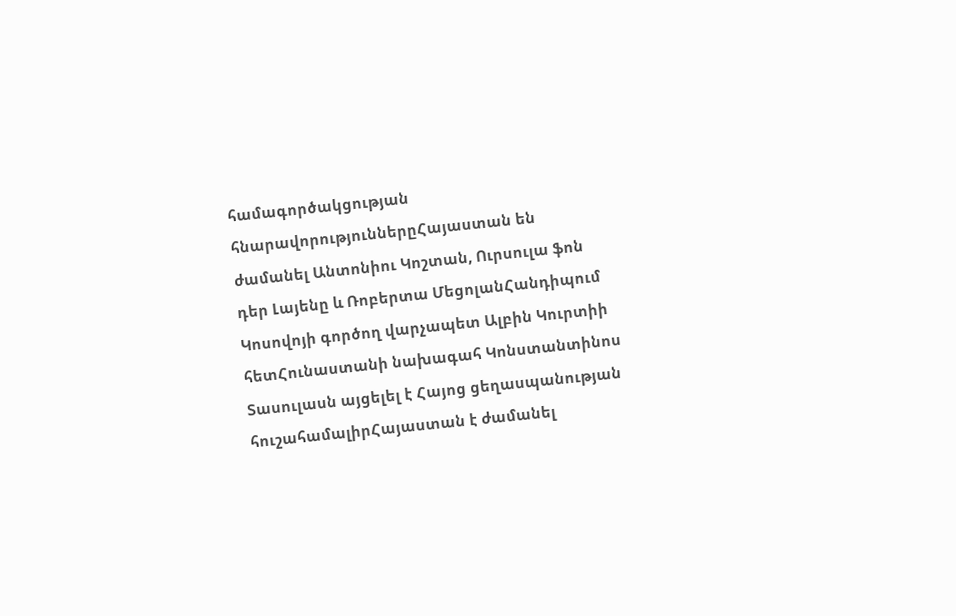համագործակցության հնարավորություններըՀայաստան են ժամանել Անտոնիու Կոշտան, Ուրսուլա ֆոն դեր Լայենը և Ռոբերտա ՄեցոլանՀանդիպում Կոսովոյի գործող վարչապետ Ալբին Կուրտիի հետՀունաստանի նախագահ Կոնստանտինոս Տասուլասն այցելել է Հայոց ցեղասպանության հուշահամալիրՀայաստան է ժամանել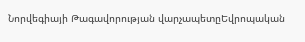Նորվեգիայի Թագավորության վարչապետըԵվրոպական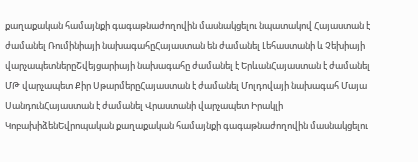քաղաքական համայնքի գագաթնաժողովին մասնակցելու նպատակով Հայաստան է ժամանել Ռումինիայի նախագահըՀայաստան են ժամանել Լեհաստանի և Չեխիայի վարչապետներըՇվեյցարիայի նախագահը ժամանել է ԵրևանՀայաստան է ժամանել ՄԹ վարչապետ Քիր ՍթարմերըՀայաստան է ժամանել Մոլդովայի նախագահ Մայա ՍանդունՀայաստան է ժամանել Վրաստանի վարչապետ Իրակլի ԿոբախիձենԵվրոպական քաղաքական համայնքի գագաթնաժողովին մասնակցելու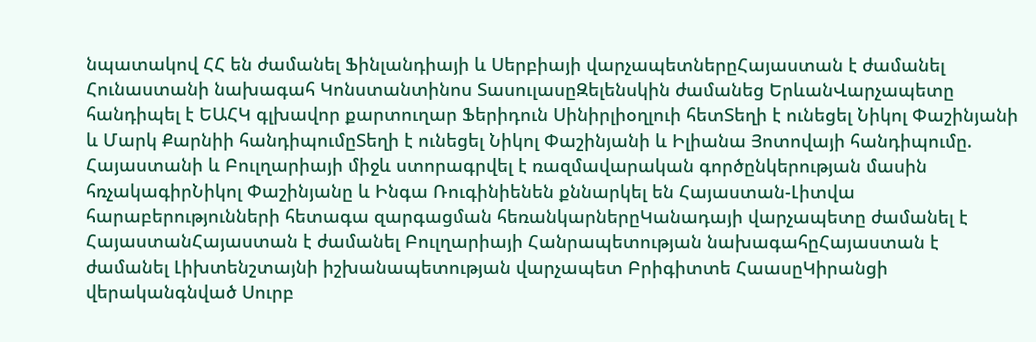նպատակով ՀՀ են ժամանել Ֆինլանդիայի և Սերբիայի վարչապետներըՀայաստան է ժամանել Հունաստանի նախագահ Կոնստանտինոս ՏասուլասըԶելենսկին ժամանեց ԵրևանՎարչապետը հանդիպել է ԵԱՀԿ գլխավոր քարտուղար Ֆերիդուն Սինիրլիօղլուի հետՏեղի է ունեցել Նիկոլ Փաշինյանի և Մարկ Քարնիի հանդիպումըՏեղի է ունեցել Նիկոլ Փաշինյանի և Իլիանա Յոտովայի հանդիպումը. Հայաստանի և Բուլղարիայի միջև ստորագրվել է ռազմավարական գործընկերության մասին հռչակագիրՆիկոլ Փաշինյանը և Ինգա Ռուգինիենեն քննարկել են Հայաստան-Լիտվա հարաբերությունների հետագա զարգացման հեռանկարներըԿանադայի վարչապետը ժամանել է ՀայաստանՀայաստան է ժամանել Բուլղարիայի Հանրապետության նախագահըՀայաստան է ժամանել Լիխտենշտայնի իշխանապետության վարչապետ Բրիգիտտե ՀաասըԿիրանցի վերականգնված Սուրբ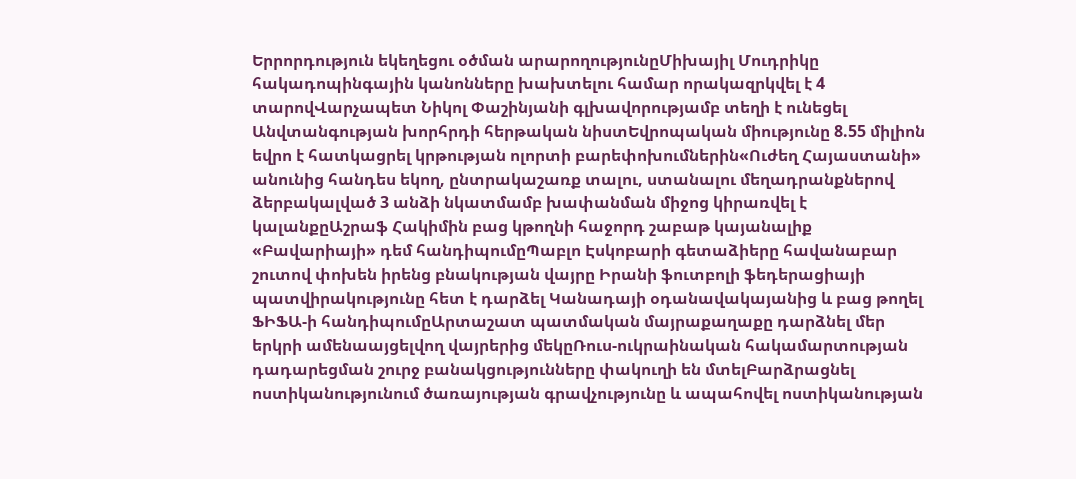Երրորդություն եկեղեցու օծման արարողությունըՄիխայիլ Մուդրիկը հակադոպինգային կանոնները խախտելու համար որակազրկվել է 4 տարովՎարչապետ Նիկոլ Փաշինյանի գլխավորությամբ տեղի է ունեցել Անվտանգության խորհրդի հերթական նիստԵվրոպական միությունը 8.55 միլիոն եվրո է հատկացրել կրթության ոլորտի բարեփոխումներին«Ուժեղ Հայաստանի» անունից հանդես եկող, ընտրակաշառք տալու, ստանալու մեղադրանքներով ձերբակալված 3 անձի նկատմամբ խափանման միջոց կիրառվել է կալանքըԱշրաֆ Հակիմին բաց կթողնի հաջորդ շաբաթ կայանալիք «Բավարիայի» դեմ հանդիպումըՊաբլո Էսկոբարի գետաձիերը հավանաբար շուտով փոխեն իրենց բնակության վայրը Իրանի ֆուտբոլի ֆեդերացիայի պատվիրակությունը հետ է դարձել Կանադայի օդանավակայանից և բաց թողել ՖԻՖԱ-ի հանդիպումըԱրտաշատ պատմական մայրաքաղաքը դարձնել մեր երկրի ամենաայցելվող վայրերից մեկըՌուս-ուկրաինական հակամարտության դադարեցման շուրջ բանակցությունները փակուղի են մտելԲարձրացնել ոստիկանությունում ծառայության գրավչությունը և ապահովել ոստիկանության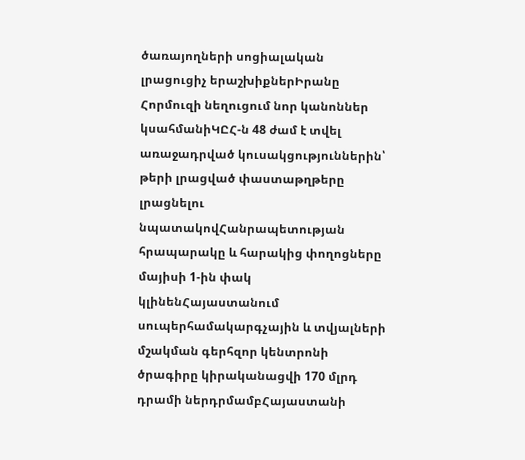ծառայողների սոցիալական լրացուցիչ երաշխիքներԻրանը Հորմուզի նեղուցում նոր կանոններ կսահմանիԿԸՀ-ն 48 ժամ է տվել առաջադրված կուսակցություններին՝ թերի լրացված փաստաթղթերը լրացնելու նպատակովՀանրապետության հրապարակը և հարակից փողոցները մայիսի 1-ին փակ կլինենՀայաստանում սուպերհամակարգչային և տվյալների մշակման գերհզոր կենտրոնի ծրագիրը կիրականացվի 170 մլրդ դրամի ներդրմամբՀայաստանի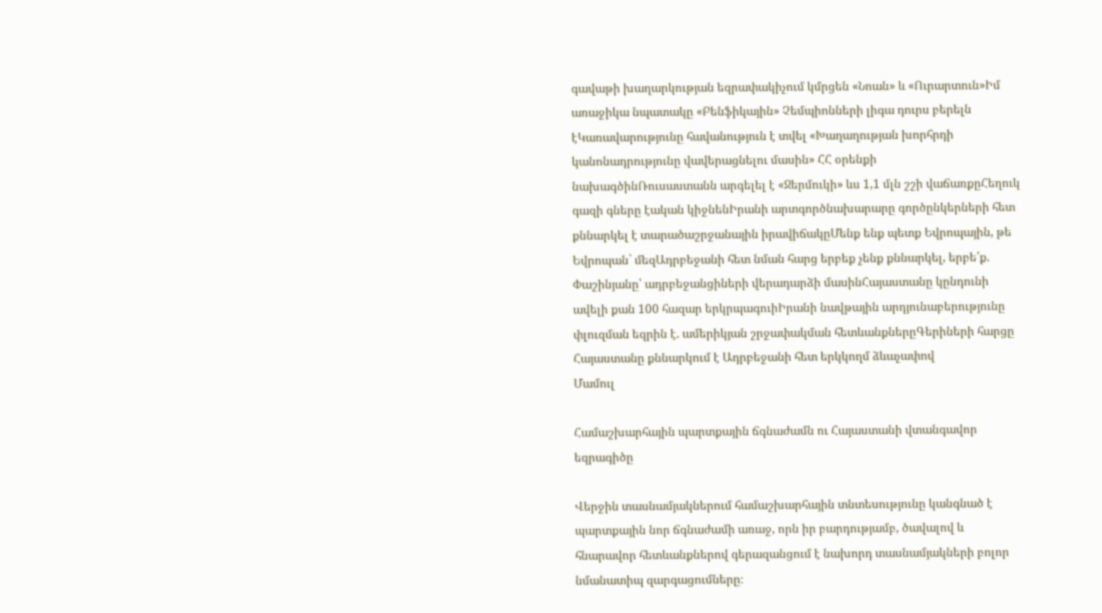գավաթի խաղարկության եզրափակիչում կմրցեն «Նոան» և «Ուրարտուն»Իմ առաջիկա նպատակը «Բենֆիկային» Չեմպիոնների լիգա դուրս բերելն էԿառավարությունը հավանություն է տվել «Խաղաղության խորհրդի կանոնադրությունը վավերացնելու մասին» ՀՀ օրենքի նախագծինՌուսաստանն արգելել է «Ջերմուկի» ևս 1,1 մլն շշի վաճառքըՀեղուկ գազի գները էական կիջնենԻրանի արտգործնախարարը գործընկերների հետ քննարկել է տարածաշրջանային իրավիճակըՄենք ենք պետք Եվրոպային, թե Եվրոպան` մեզԱդրբեջանի հետ նման հարց երբեք չենք քննարկել, երբե՛ք. Փաշինյանը՝ ադրբեջանցիների վերադարձի մասինՀայաստանը կընդունի ավելի քան 100 հազար երկրպագուիԻրանի նավթային արդյունաբերությունը փլուզման եզրին է. ամերիկյան շրջափակման հետևանքներըԳերիների հարցը Հայաստանը քննարկում է Ադրբեջանի հետ երկկողմ ձևաչափով
Մամուլ

Համաշխարհային պարտքային ճգնաժամն ու Հայաստանի վտանգավոր եզրագիծը

Վերջին տասնամյակներում համաշխարհային տնտեսությունը կանգնած է պարտքային նոր ճգնաժամի առաջ, որն իր բարդությամբ, ծավալով և հնարավոր հետևանքներով գերազանցում է նախորդ տասնամյակների բոլոր նմանատիպ զարգացումները։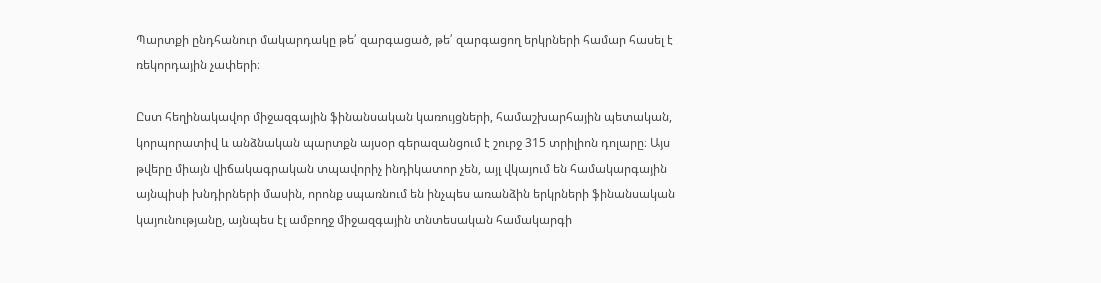Պարտքի ընդհանուր մակարդակը թե՛ զարգացած, թե՛ զարգացող երկրների համար հասել է ռեկորդային չափերի։

Ըստ հեղինակավոր միջազգային ֆինանսական կառույցների, համաշխարհային պետական, կորպորատիվ և անձնական պարտքն այսօր գերազանցում է շուրջ 315 տրիլիոն դոլարը։ Այս թվերը միայն վիճակագրական տպավորիչ ինդիկատոր չեն, այլ վկայում են համակարգային այնպիսի խնդիրների մասին, որոնք սպառնում են ինչպես առանձին երկրների ֆինանսական կայունությանը, այնպես էլ ամբողջ միջազգային տնտեսական համակարգի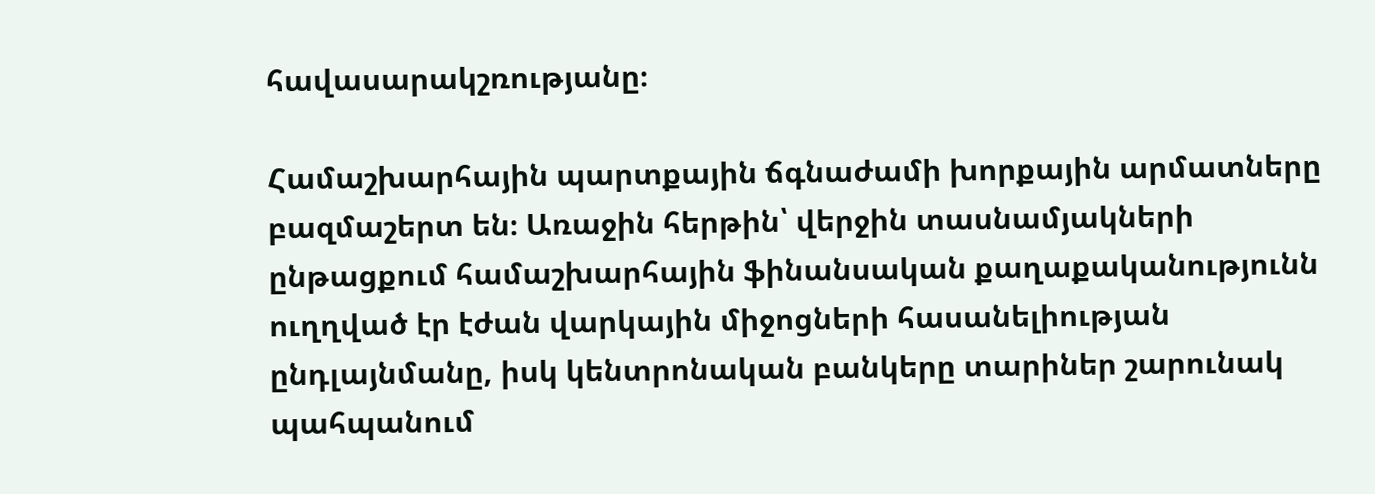հավասարակշռությանը։

Համաշխարհային պարտքային ճգնաժամի խորքային արմատները բազմաշերտ են։ Առաջին հերթին՝ վերջին տասնամյակների ընթացքում համաշխարհային ֆինանսական քաղաքականությունն ուղղված էր էժան վարկային միջոցների հասանելիության ընդլայնմանը, իսկ կենտրոնական բանկերը տարիներ շարունակ պահպանում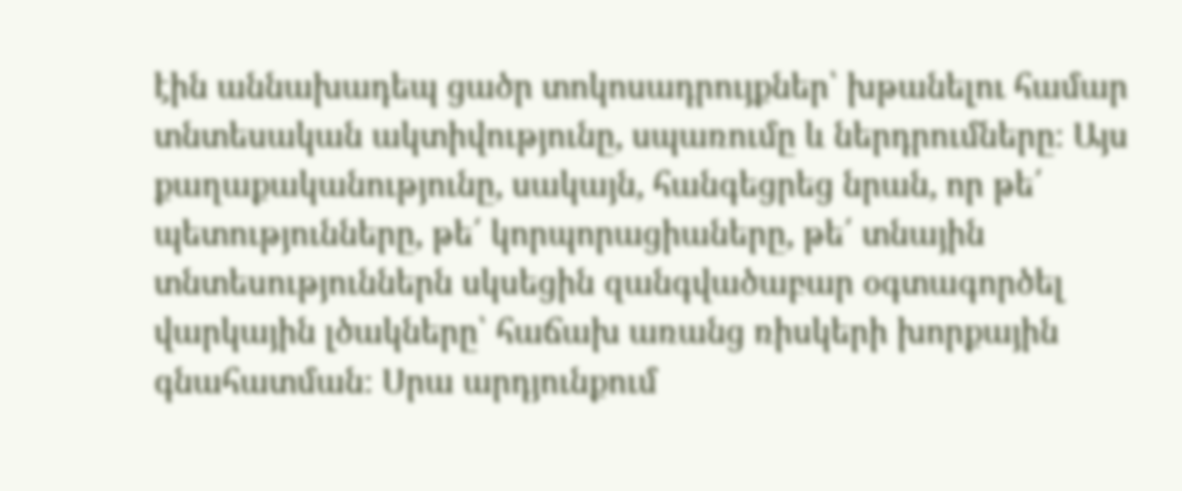էին աննախադեպ ցածր տոկոսադրույքներ՝ խթանելու համար տնտեսական ակտիվությունը, սպառումը և ներդրումները։ Այս քաղաքականությունը, սակայն, հանգեցրեց նրան, որ թե՛ պետությունները, թե՛ կորպորացիաները, թե՛ տնային տնտեսություններն սկսեցին զանգվածաբար օգտագործել վարկային լծակները՝ հաճախ առանց ռիսկերի խորքային գնահատման։ Սրա արդյունքում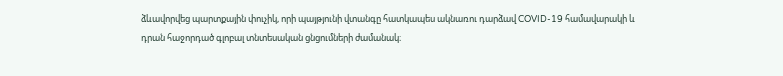ձևավորվեց պարտքային փուչիկ, որի պայթյունի վտանգը հատկապես ակնառու դարձավ COVID-19 համավարակի և դրան հաջորդած գլոբալ տնտեսական ցնցումների ժամանակ։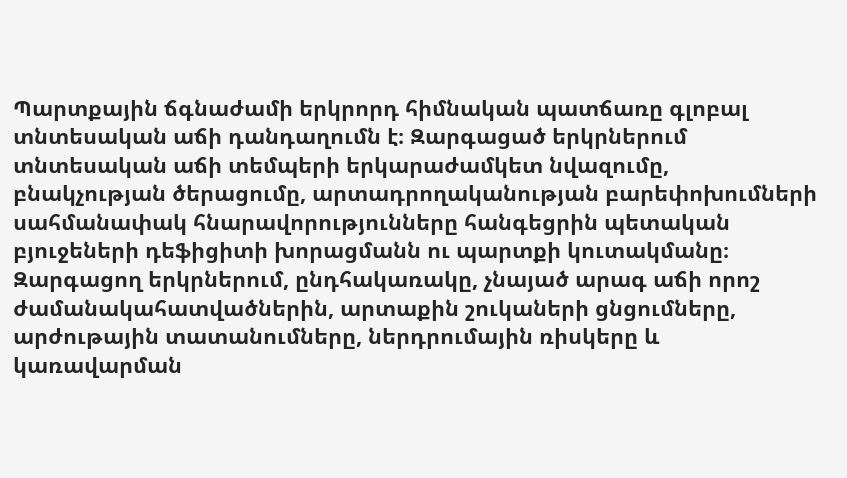Պարտքային ճգնաժամի երկրորդ հիմնական պատճառը գլոբալ տնտեսական աճի դանդաղումն է։ Զարգացած երկրներում տնտեսական աճի տեմպերի երկարաժամկետ նվազումը, բնակչության ծերացումը, արտադրողականության բարեփոխումների սահմանափակ հնարավորությունները հանգեցրին պետական բյուջեների դեֆիցիտի խորացմանն ու պարտքի կուտակմանը։ Զարգացող երկրներում, ընդհակառակը, չնայած արագ աճի որոշ ժամանակահատվածներին, արտաքին շուկաների ցնցումները, արժութային տատանումները, ներդրումային ռիսկերը և կառավարման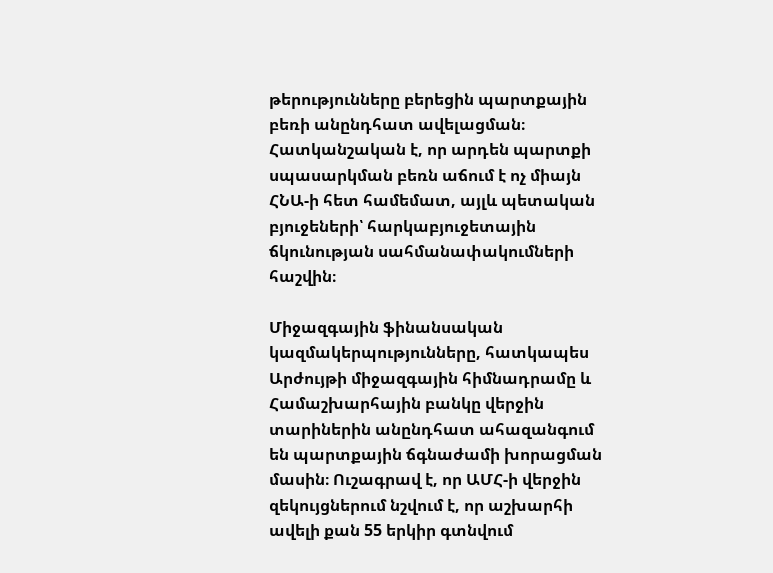թերությունները բերեցին պարտքային բեռի անընդհատ ավելացման։ Հատկանշական է, որ արդեն պարտքի սպասարկման բեռն աճում է ոչ միայն ՀՆԱ-ի հետ համեմատ, այլև պետական բյուջեների՝ հարկաբյուջետային ճկունության սահմանափակումների հաշվին։

Միջազգային ֆինանսական կազմակերպությունները, հատկապես Արժույթի միջազգային հիմնադրամը և Համաշխարհային բանկը վերջին տարիներին անընդհատ ահազանգում են պարտքային ճգնաժամի խորացման մասին։ Ուշագրավ է, որ ԱՄՀ-ի վերջին զեկույցներում նշվում է, որ աշխարհի ավելի քան 55 երկիր գտնվում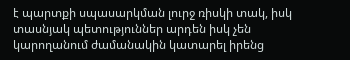է պարտքի սպասարկման լուրջ ռիսկի տակ, իսկ տասնյակ պետություններ արդեն իսկ չեն կարողանում ժամանակին կատարել իրենց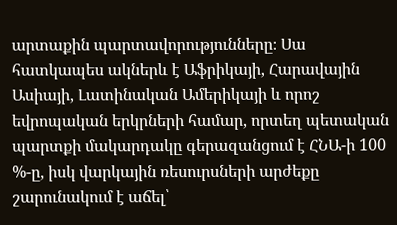արտաքին պարտավորությունները։ Սա հատկապես ակներև է Աֆրիկայի, Հարավային Ասիայի, Լատինական Ամերիկայի և որոշ եվրոպական երկրների համար, որտեղ պետական պարտքի մակարդակը գերազանցում է ՀՆԱ-ի 100 %-ը, իսկ վարկային ռեսուրսների արժեքը շարունակում է աճել՝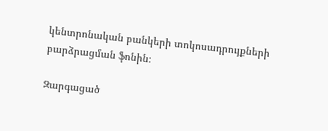կենտրոնական բանկերի տոկոսադրույքների բարձրացման ֆոնին։

Զարգացած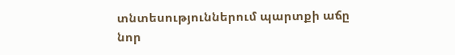տնտեսություններում պարտքի աճը նոր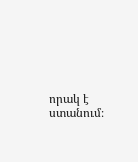որակ է ստանում։